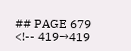## PAGE 679
<!-- 419→419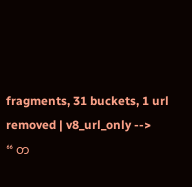fragments, 31 buckets, 1 url removed | v8_url_only -->
“ တ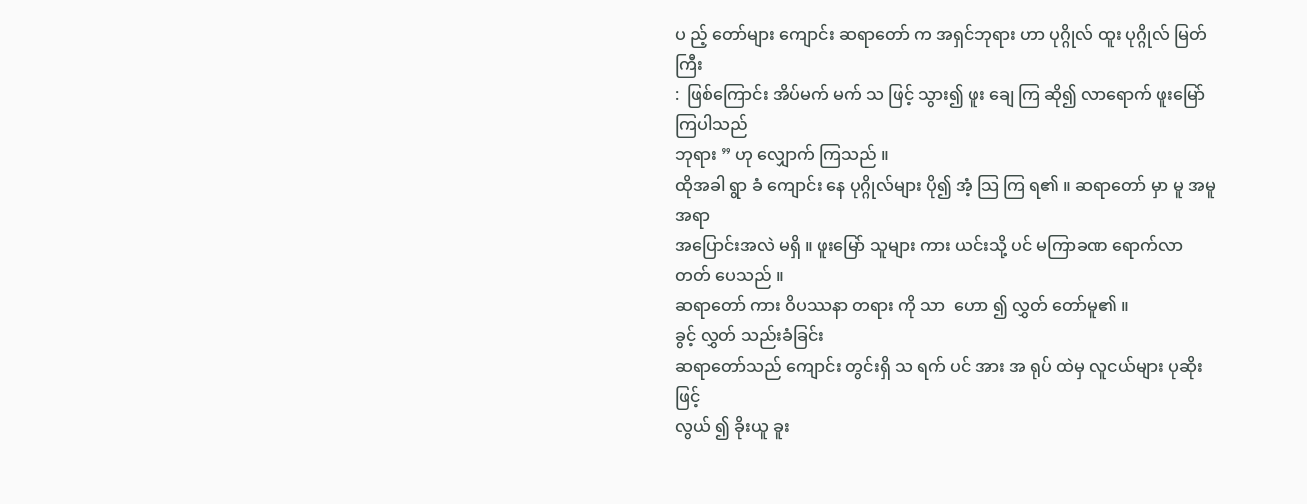ပ ည့် တော်များ ကျောင်း ဆရာတော် က အရှင်ဘုရား ဟာ ပုဂ္ဂိုလ် ထူး ပုဂ္ဂိုလ် မြတ် ကြီး
:  ဖြစ်ကြောင်း အိပ်မက် မက် သ ဖြင့် သွား၍ ဖူး ချေ ကြ ဆို၍ လာရောက် ဖူးမြော် ကြပါသည်
ဘုရား ” ဟု လျှောက် ကြသည် ။
ထိုအခါ ရွာ ခံ ကျောင်း နေ ပုဂ္ဂိုလ်များ ပို၍ အံ့ သြ ကြ ရ၏ ။ ဆရာတော် မှာ မူ အမူအရာ
အပြောင်းအလဲ မရှိ ။ ဖူးမြော် သူများ ကား ယင်းသို့ ပင် မကြာခဏ ရောက်လာ တတ် ပေသည် ။
ဆရာတော် ကား ဝိပဿနာ တရား ကို သာ  ဟော ၍ လွှတ် တော်မူ၏ ။
ခွင့် လွှတ် သည်းခံခြင်း
ဆရာတော်သည် ကျောင်း တွင်းရှိ သ ရက် ပင် အား အ ရုပ် ထဲမှ လူငယ်များ ပုဆိုး ဖြင့်
လွယ် ၍ ခိုးယူ ခူး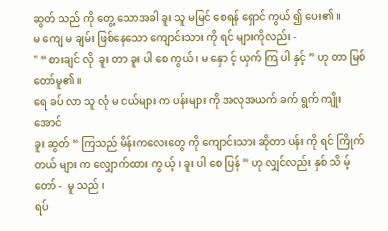ဆွတ် သည် ကို တွေ့ သောအခါ ခူး သူ မမြင် စေရန် ရှောင် ကွယ် ၍ ပေး၏ ။
မ ကျေ မ ချမ်း ဖြစ်နေသော ကျောင်းသား ကို ရင် များကိုလည်း -
" “ စားချင် လို  ခူး တာ ခူး ပါ စေ ကွယ် ၊ မ နှော င့် ယှက် ကြ ပါ နှင့် ” ဟု တာ မြစ် တော်မူ၏ ။
ရေ ခပ် လာ သူ လုံ မ ငယ်များ က ပန်းများ ကို အလုအယက် ခက် ရွက် ကျိုးအောင်
ခူး ဆွတ် “ ကြသည် မိန်းကလေးတွေ ကို ကျောင်းသား ဆိုတာ ပန်း ကို ရင် ကြိုက်တယ် များ က လျှောက်ထား ကွ ယ့် ၊ ခူး ပါ စေ ပြန် ” ဟု လျှင်လည်း နှစ် သိ မ့် တော် -  မူ သည် ၊
ရပ်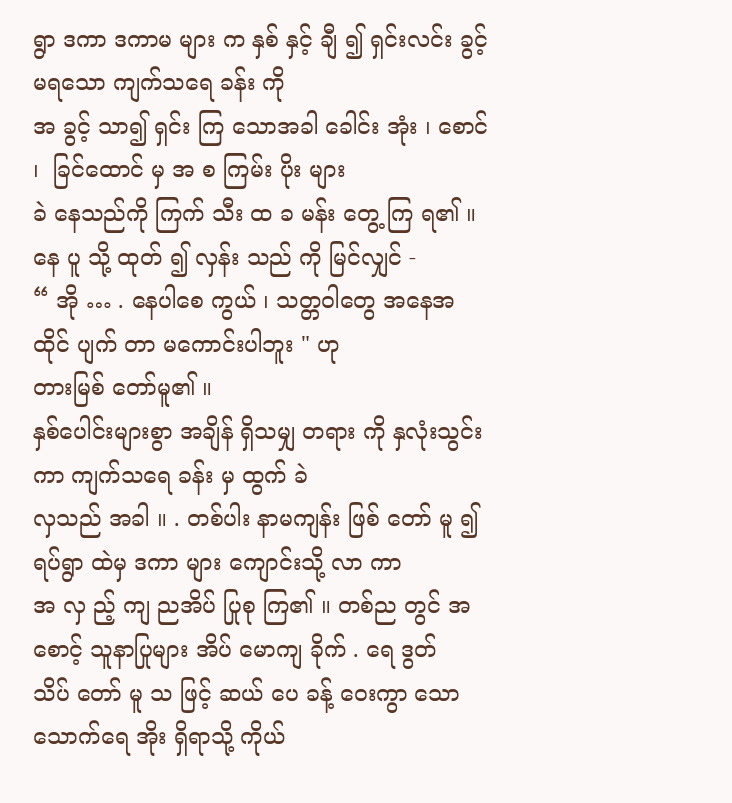ရွာ ဒကာ ဒကာမ များ က နှစ် နှင့် ချီ ၍ ရှင်းလင်း ခွင့် မရသော ကျက်သရေ ခန်း ကို
အ ခွင့် သာ၍ ရှင်း ကြ သောအခါ ခေါင်း အုံး ၊ စောင် ၊  ခြင်ထောင် မှ အ စ ကြမ်း ပိုး များ
ခဲ နေသည်ကို ကြက် သီး ထ ခ မန်း တွေ့ ကြ ရ၏ ။ နေ ပူ သို့ ထုတ် ၍ လှန်း သည် ကို မြင်လျှင် -
“ အို … . နေပါစေ ကွယ် ၊ သတ္တဝါတွေ အနေအထိုင် ပျက် တာ မကောင်းပါဘူး " ဟု
တားမြစ် တော်မူ၏ ။
နှစ်ပေါင်းများစွာ အချိန် ရှိသမျှ တရား ကို နှလုံးသွင်း ကာ ကျက်သရေ ခန်း မှ ထွက် ခဲ
လှသည် အခါ ။ . တစ်ပါး နာမကျန်း ဖြစ် တော် မူ ၍ ရပ်ရွာ ထဲမှ ဒကာ များ ကျောင်းသို့ လာ ကာ
အ လှ ည့် ကျ ညအိပ် ပြုစု ကြ၏ ။ တစ်ည တွင် အ စောင့် သူနာပြုများ အိပ် မောကျ ခိုက် . ရေ ဒွတ်
သိပ် တော် မူ သ ဖြင့် ဆယ် ပေ ခန့် ဝေးကွာ သော သောက်ရေ အိုး ရှိရာသို့ ကိုယ်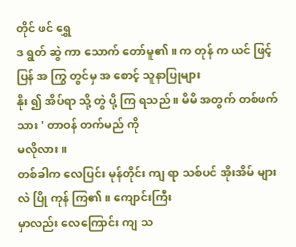တိုင် ဖင် ရွှေ
ဒ ရွတ် ဆွဲ ကာ သောက် တော်မူ၏ ။ က တုန် က ယင် ဖြင့် ပြန် အ ကြွ တွင်မှ အ စောင့် သူနာပြုများ
နိုး ၍ အိပ်ရာ သို့ တွဲ ပို့ ကြ ရသည် ။ မိမိ အတွက် တစ်ဖက် သား ' တာဝန် တက်မည် ကို
မလိုလား ။
တစ်ခါက လေပြင်း မုန်တိုင်း ကျ ရာ သစ်ပင် အိုးအိမ် များ လဲ ပြို ကုန် ကြ၏ ။ ကျောင်းကြီး
မှာလည်း လေကြောင်း ကျ သ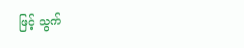ဖြင့် သွက်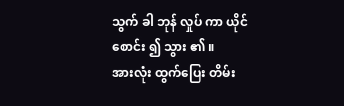သွက် ခါ ဘုန် လှုပ် ကာ ယိုင် စောင်း ၍ သွား ၏ ။
အားလုံး ထွက်ပြေး တိမ်း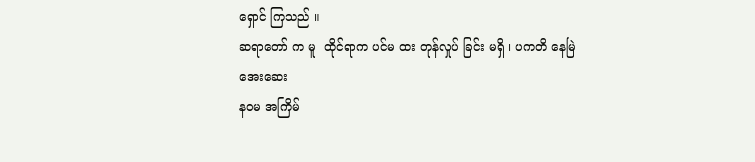ရှောင် ကြသည် ။
ဆရာတော် က မူ  ထိုင်ရာက ပင်မ ထး တုန်လှုပ် ခြင်း မရှိ ၊ ပကတိ နေမြဲ  အေးဆေး
နဝမ အကြိမ်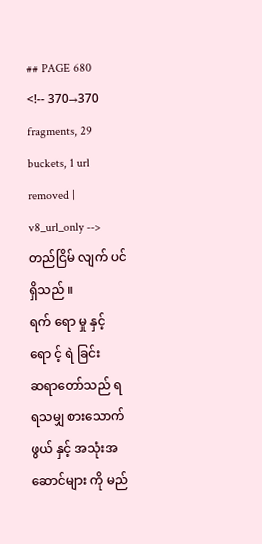## PAGE 680
<!-- 370→370 fragments, 29 buckets, 1 url removed | v8_url_only -->
တည်ငြိမ် လျက် ပင် ရှိသည် ။
ရက် ရော မှု နှင့် ရော င့် ရဲ ခြင်း
ဆရာတော်သည် ရ ရသမျှ စားသောက်ဖွယ် နှင့် အသုံးအဆောင်များ ကို မည်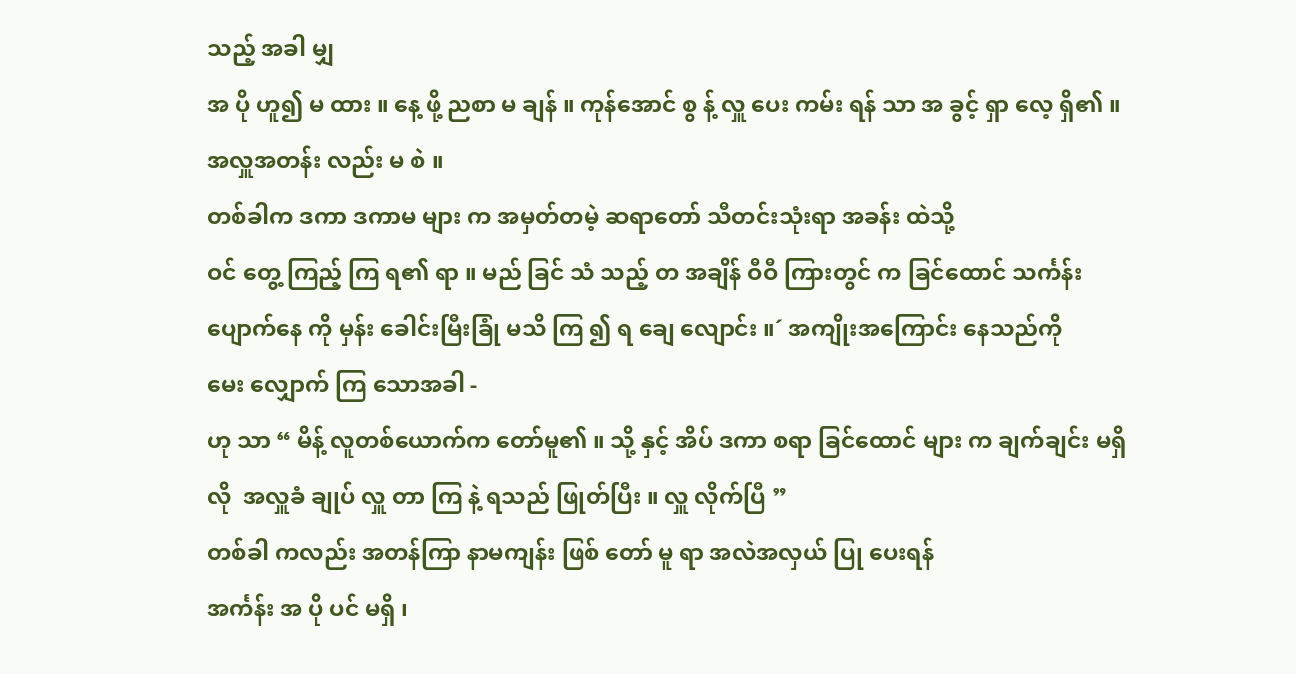သည့် အခါ မျှ
အ ပို ဟူ၍ မ ထား ။ နေ့ ဖို့ ညစာ မ ချန် ။ ကုန်အောင် စွ န့် လှူ ပေး ကမ်း ရန် သာ အ ခွင့် ရှာ လေ့ ရှိ၏ ။
အလှူအတန်း လည်း မ စဲ ။
တစ်ခါက ဒကာ ဒကာမ များ က အမှတ်တမဲ့ ဆရာတော် သီတင်းသုံးရာ အခန်း ထဲသို့
ဝင် တွေ့ ကြည့် ကြ ရ၏ ရာ ။ မည် ခြင် သံ သည့် တ အချိန် ဝီဝီ ကြားတွင် က ခြင်ထောင် သင်္ကန်း ပျောက်နေ ကို မှန်း ခေါင်းမြီးခြုံ မသိ ကြ ၍ ရ ချေ လျောင်း ။´ အကျိုးအကြောင်း နေသည်ကို
မေး လျှောက် ကြ သောအခါ -
ဟု သာ “ မိန့် လူတစ်ယောက်က တော်မူ၏ ။ သို့ နှင့် အိပ် ဒကာ စရာ ခြင်ထောင် များ က ချက်ချင်း မရှိ လို  အလှူခံ ချုပ် လှူ တာ ကြ နဲ့ ရသည် ဖြုတ်ပြီး ။ လှူ လိုက်ပြီ ”
တစ်ခါ ကလည်း အတန်ကြာ နာမကျန်း ဖြစ် တော် မူ ရာ အလဲအလှယ် ပြု ပေးရန်
အင်္ကန်း အ ပို ပင် မရှိ ၊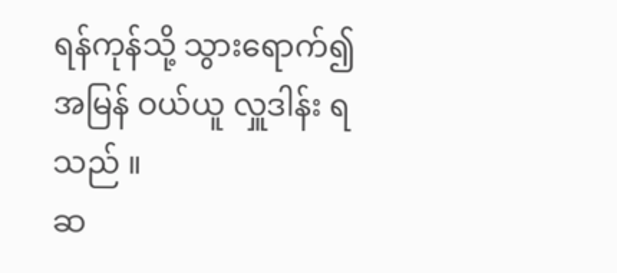ရန်ကုန်သို့ သွားရောက်၍ အမြန် ဝယ်ယူ လှူဒါန်း ရသည် ။
ဆ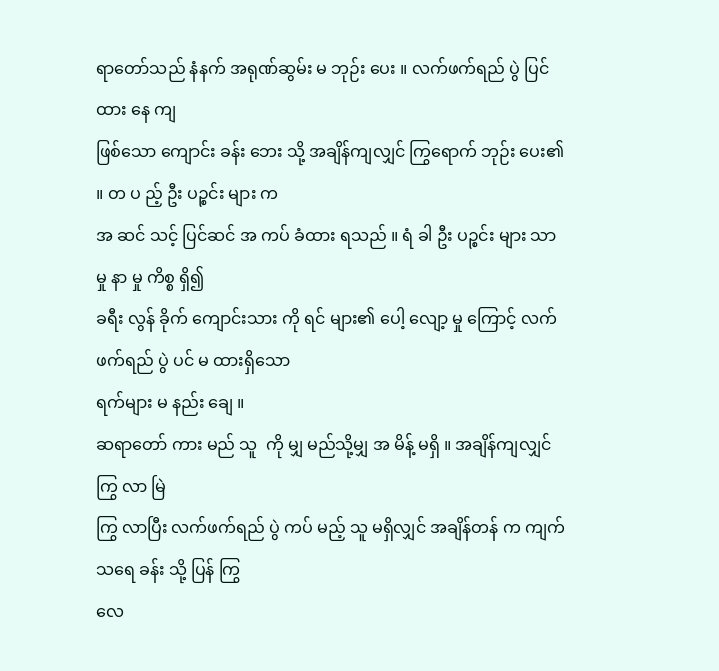ရာတော်သည် နံနက် အရုဏ်ဆွမ်း မ ဘုဉ်း ပေး ။ လက်ဖက်ရည် ပွဲ ပြင် ထား နေ ကျ
ဖြစ်သော ကျောင်း ခန်း ဘေး သို့ အချိန်ကျလျှင် ကြွရောက် ဘုဉ်း ပေး၏ ။ တ ပ ည့် ဦး ပဉ္စင်း များ က
အ ဆင် သင့် ပြင်ဆင် အ ကပ် ခံထား ရသည် ။ ရံ ခါ ဦး ပဉ္စင်း များ သာ မှု နာ မှု ကိစ္စ ရှိ၍
ခရီး လွန် ခိုက် ကျောင်းသား ကို ရင် များ၏ ပေါ့ လျော့ မှု ကြောင့် လက်ဖက်ရည် ပွဲ ပင် မ ထားရှိသော
ရက်များ မ နည်း ချေ ။
ဆရာတော် ကား မည် သူ  ကို မျှ မည်သို့မျှ အ မိန့် မရှိ ။ အချိန်ကျလျှင် ကြွ လာ မြဲ
ကြွ လာပြီး လက်ဖက်ရည် ပွဲ ကပ် မည့် သူ မရှိလျှင် အချိန်တန် က ကျက်သရေ ခန်း သို့ ပြန် ကြွ
လေ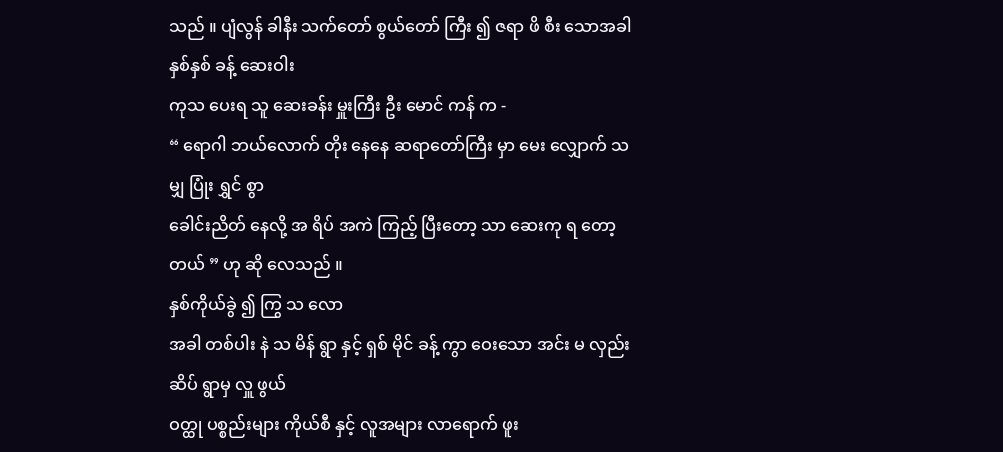သည် ။ ပျံလွန် ခါနီး သက်တော် စွယ်တော် ကြီး ၍ ဇရာ ဖိ စီး သောအခါ နှစ်နှစ် ခန့် ဆေးဝါး
ကုသ ပေးရ သူ ဆေးခန်း မှူးကြီး ဦး မောင် ကန် က -
“ ရောဂါ ဘယ်လောက် တိုး နေနေ ဆရာတော်ကြီး မှာ မေး လျှောက် သမျှ ပြုံး ရွှင် စွာ
ခေါင်းညိတ် နေလို့ အ ရိပ် အကဲ ကြည့် ပြီးတော့ သာ ဆေးကု ရ တော့တယ် ” ဟု ဆို လေသည် ။
နှစ်ကိုယ်ခွဲ ၍ ကြွ သ လော
အခါ တစ်ပါး နဲ သ မိန် ရွာ နှင့် ရှစ် မိုင် ခန့် ကွာ ဝေးသော အင်း မ လှည်း ဆိပ် ရွာမှ လှူ ဖွယ်
ဝတ္ထု ပစ္စည်းများ ကိုယ်စီ နှင့် လူအများ လာရောက် ဖူး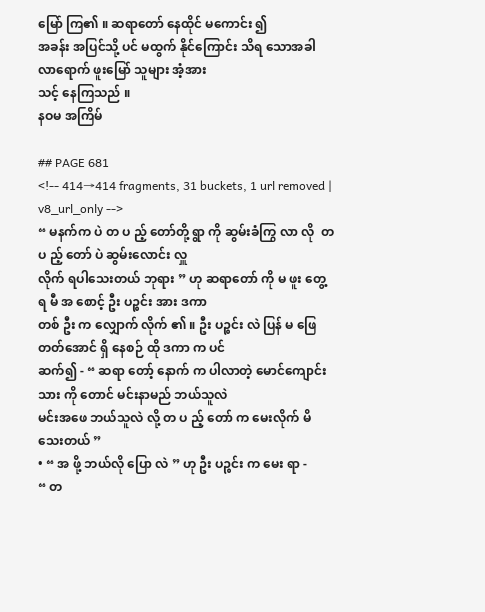မြော် ကြ၏ ။ ဆရာတော် နေထိုင် မကောင်း ၍
အခန်း အပြင်သို့ ပင် မထွက် နိုင်ကြောင်း သိရ သောအခါ လာရောက် ဖူးမြော် သူများ အံ့အား
သင့် နေကြသည် ။
နဝမ အကြိမ်

## PAGE 681
<!-- 414→414 fragments, 31 buckets, 1 url removed | v8_url_only -->
“ မနက်က ပဲ တ ပ ည့် တော်တို့ ရွာ ကို ဆွမ်းခံကြွ လာ လို  တ ပ ည့် တော် ပဲ ဆွမ်းလောင်း လှူ
လိုက် ရပါသေးတယ် ဘုရား ” ဟု ဆရာတော် ကို မ ဖူး တွေ့ ရ မီ အ စောင့် ဦး ပဉ္စင်း အား ဒကာ
တစ် ဦး က လျှောက် လိုက် ၏ ။ ဦး ပဉ္စင်း လဲ ပြန် မ ဖြေ တတ်အောင် ရှိ နေစဉ် ထို ဒကာ က ပင်
ဆက်၍ - “ ဆရာ တော့် နောက် က ပါလာတဲ့ မောင်ကျောင်းသား ကို တောင် မင်းနာမည် ဘယ်သူလဲ
မင်းအဖေ ဘယ်သူလဲ လို့ တ ပ ည့် တော် က မေးလိုက် မိ သေးတယ် ”
• “ အ ဖို့ ဘယ်လို ပြော လဲ ” ဟု ဦး ပဉ္စင်း က မေး ရာ -
“ တ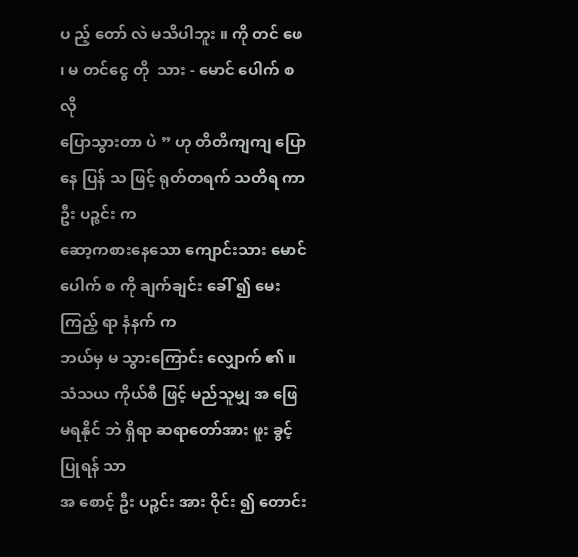ပ ည့် တော် လဲ မသိပါဘူး ။ ကို တင် ဖေ ၊ မ တင်ငွေ တို  သား - မောင် ပေါက် စ လို
ပြောသွားတာ ပဲ ” ဟု တိတိကျကျ ပြောနေ ပြန် သ ဖြင့် ရုတ်တရက် သတိရ ကာ ဦး ပဉ္စင်း က
ဆော့ကစားနေသော ကျောင်းသား မောင် ပေါက် စ ကို ချက်ချင်း ခေါ် ၍ မေး ကြည့် ရာ နံနက် က
ဘယ်မှ မ သွားကြောင်း လျှောက် ၏ ။
သံသယ ကိုယ်စီ ဖြင့် မည်သူမျှ အ ဖြေ မရနိုင် ဘဲ ရှိရာ ဆရာတော်အား ဖူး ခွင့် ပြုရန် သာ
အ စောင့် ဦး ပဉ္စင်း အား ဝိုင်း ၍ တောင်း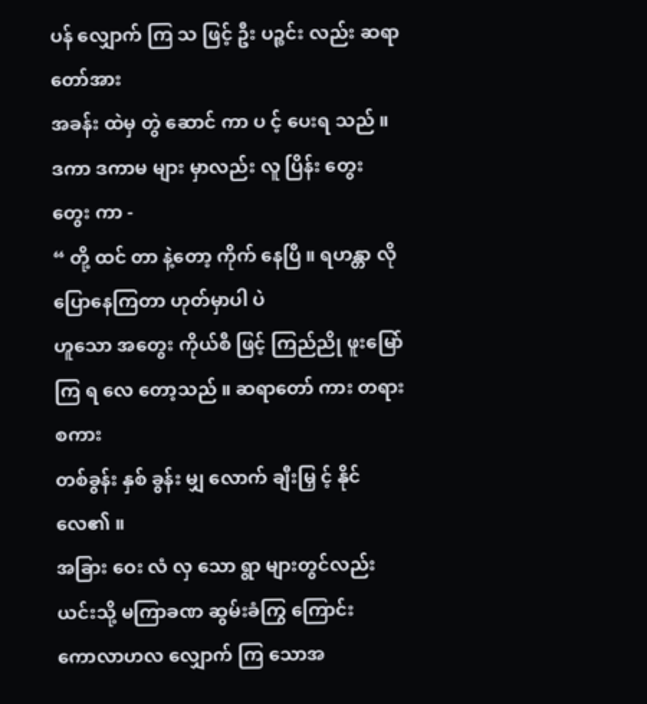ပန် လျှောက် ကြ သ ဖြင့် ဦး ပဉ္စင်း လည်း ဆရာတော်အား
အခန်း ထဲမှ တွဲ ဆောင် ကာ ပ င့် ပေးရ သည် ။
ဒကာ ဒကာမ များ မှာလည်း လူ ပြိန်း တွေး တွေး ကာ -
“ တို့ ထင် တာ နဲ့တော့ ကိုက် နေပြီ ။ ရဟန္တာ လို  ပြောနေကြတာ ဟုတ်မှာပါ ပဲ
ဟူသော အတွေး ကိုယ်စီ ဖြင့် ကြည်ညို ဖူးမြော် ကြ ရ လေ တော့သည် ။ ဆရာတော် ကား တရား စကား
တစ်ခွန်း နှစ် ခွန်း မျှ လောက် ချီးမြှ င့် နိုင် လေ၏ ။
အခြား ဝေး လံ လှ သော ရွာ များတွင်လည်း ယင်းသို့ မကြာခဏ ဆွမ်းခံကြွ ကြောင်း
ကောလာဟလ လျှောက် ကြ သောအ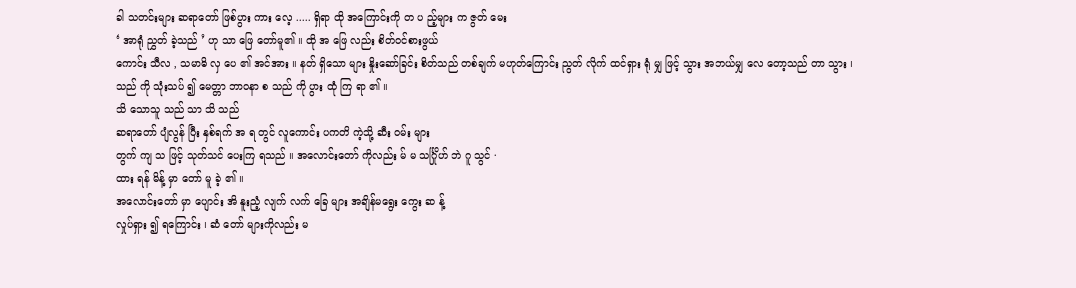ခါ သတင်းများ ဆရာတော် ဖြစ်ပွား ကား လေ့ ..... ရှိရာ ထို အကြောင်းကို တ ပ ည့်များ က ဇွတ် မေး
‘ အာရုံ ညွှတ် ခဲ့သည် ’ ဟု သာ ဖြေ တော်မူ၏ ။ ထို အ ဖြေ လည်း စိတ်ဝင်စားဖွယ်
ကောင်း သီလ , သမာဓိ လှ ပေ ၏ အင်အား ။ နတ် ရှိသော များ နှိုးဆော်ခြင်း စိတ်သည် တစ်ချက် မဟုတ်ကြောင်း ညွတ် လိုက် ထင်ရှား ရုံ မျှ ဖြင့် သွား အဘယ်မျှ လေ တော့သည် တာ သွား ၊
သည် ကို သုံးသပ် ၍ မေတ္တာ ဘာဝနာ စ သည် ကို ပွား ထုံ ကြ ရာ ၏ ။
သိ သောသူ သည် သာ သိ သည်
ဆရာတော် ပျံလွန် ပြီး နှစ်ရက် အ ရ တွင် လူကောင်း ပကတိ ကဲ့သို့ ဆီး ဝမ်း များ
တွက် ကျ သ ဖြင့် သုတ်သင် ပေးကြ ရသည် ။ အလောင်းတော် ကိုလည်း မ် မ သင်္ဂြိုဟ် ဘဲ ဂူ သွင် ·
ထား ရန် မိန့် မှာ တော် မူ ခဲ့ ၏ ။
အလောင်းတော် မှာ ပျောင်း အိ နူးညံ့ လျက် လက် ခြေ များ အချိန်မရွေး ကွေး ဆ န့်
လှုပ်ရှား ၍ ရကြောင်း ၊ ဆံ တော် များကိုလည်း မ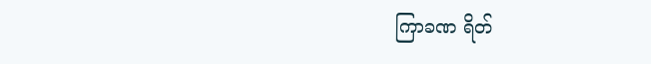ကြာခဏ ရိတ်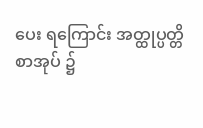ပေး ရကြောင်း အတ္ထုပ္ပတ္တိ စာအုပ် ၌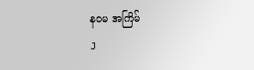နဝမ အကြိမ်
J